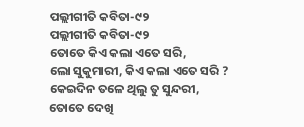ପଲ୍ଲୀଗୀତି କବିତା-୯୨
ପଲ୍ଲୀଗୀତି କବିତା-୯୨
ତୋତେ କିଏ କଲା ଏତେ ସରି,
ଲୋ ସୁକୁମାରୀ, କିଏ କଲା ଏତେ ସରି ?
କେଇଦିନ ତଳେ ଥିଲୁ ତୁ ସୁନ୍ଦରୀ,
ତୋତେ ଦେଖି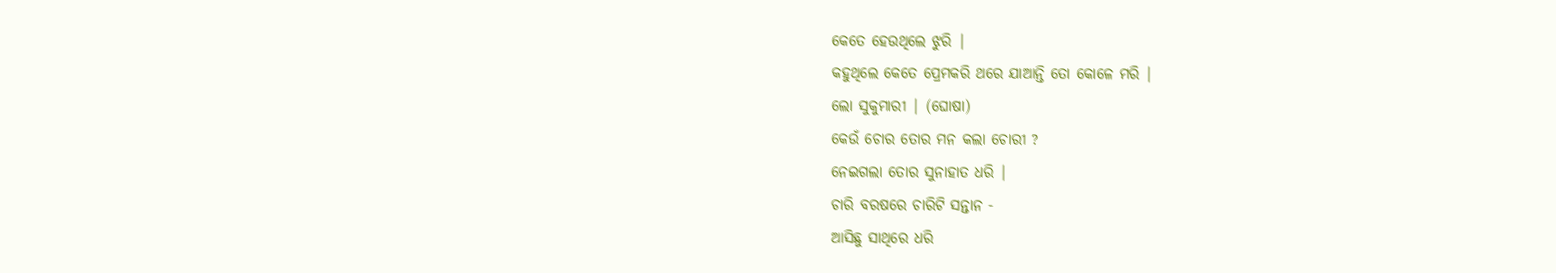କେତେ ହେଉଥିଲେ ଝୁରି |
କହୁଥିଲେ କେତେ ପ୍ରେମକରି ଥରେ ଯାଆନ୍ତି ତୋ କୋଳେ ମରି |
ଲୋ ସୁକୁମାରୀ | (ଘୋଷା)
କେଉଁ ଚୋର ତୋର ମନ କଲା ଚୋରୀ ?
ନେଇଗଲା ତୋର ସୁନାହାତ ଧରି |
ଚାରି ବରଷରେ ଚାରିଟି ସନ୍ତାନ -
ଆସିଛୁ ସାଥିରେ ଧରି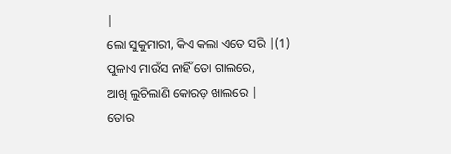|
ଲୋ ସୁକୁମାରୀ, କିଏ କଲା ଏତେ ସରି |(1)
ପୁଳାଏ ମାଉଁସ ନାହିଁ ତୋ ଗାଲରେ,
ଆଖି ଲୁଚିଲାଣି କୋରଡ଼ ଖାଲରେ |
ତୋର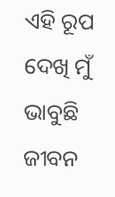ଏହି ରୂପ ଦେଖି ମୁଁ ଭାବୁଛି ଜୀବନ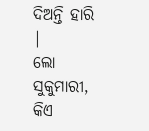ଦିଅନ୍ତି ହାରି |
ଲୋ ସୁକୁମାରୀ, କିଏ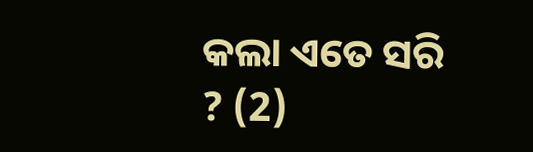କଲା ଏତେ ସରି ? (2)